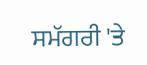ਸਮੱਗਰੀ 'ਤੇ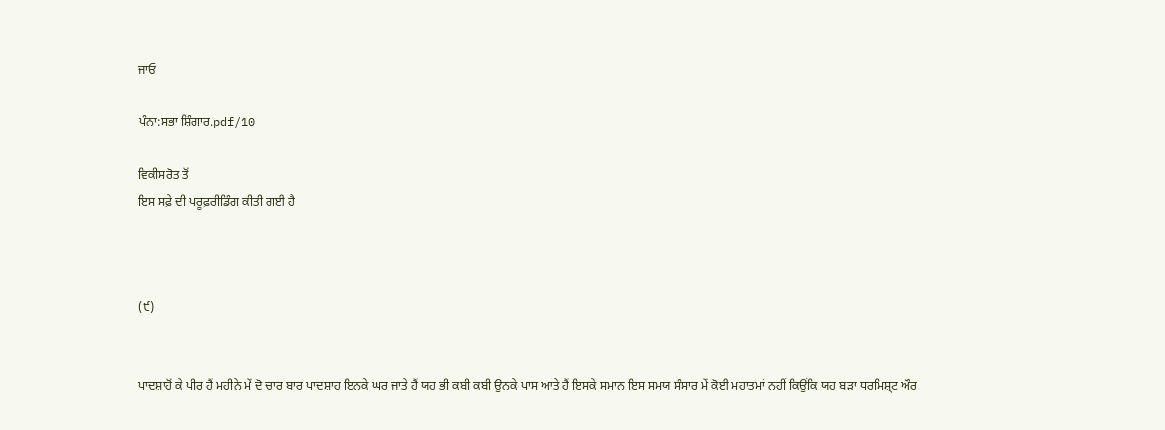ਜਾਓ

ਪੰਨਾ:ਸਭਾ ਸ਼ਿੰਗਾਰ.pdf/10

ਵਿਕੀਸਰੋਤ ਤੋਂ
ਇਸ ਸਫ਼ੇ ਦੀ ਪਰੂਫ਼ਰੀਡਿੰਗ ਕੀਤੀ ਗਈ ਹੈ



(੯)


ਪਾਦਸ਼ਾਹੋਂ ਕੇ ਪੀਰ ਹੈਂ ਮਹੀਨੇ ਮੇਂ ਦੋ ਚਾਰ ਬਾਰ ਪਾਦਸ਼ਾਹ ਇਨਕੇ ਘਰ ਜਾਤੇ ਹੈਂ ਯਹ ਭੀ ਕਬੀ ਕਬੀ ਉਨਕੇ ਪਾਸ ਆਤੇ ਹੈਂ ਇਸਕੇ ਸਮਾਨ ਇਸ ਸਮਯ ਸੰਸਾਰ ਮੇਂ ਕੋਈ ਮਹਾਤਮਾਂ ਨਹੀਂ ਕਿਉਂਕਿ ਯਹ ਬੜਾ ਧਰਮਿਸ਼੍ਟ ਔਰ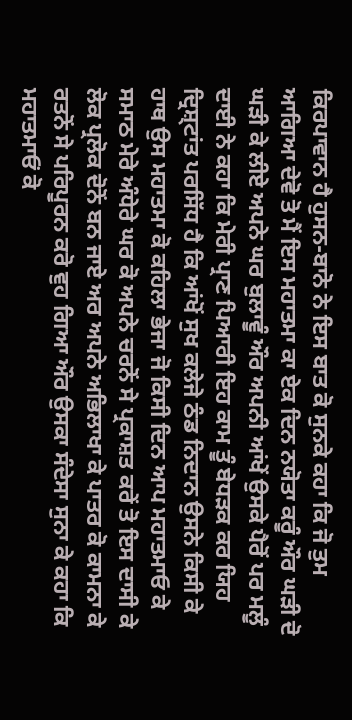ਕਿਰਪਾਵਾਨ ਹੈ ਹੁਸਨ-ਬਾਨੋ ਨੇ ਇਸ ਬਾਤ ਕੋ ਸੁਨਕੇ ਕਹਾ ਕਿ ਜੋ ਤੁਮ ਆਗਿਆ ਦੇਵੋ ਤੋ ਮੈਂ ਇਸ ਮਹਾਤਮਾ ਕਾ ਏਕ ਦਿਨ ਨਯੋਤਾ ਕਰੂੰ ਔਰ ਘੜੀ ਦੋ ਘੜੀ ਕੇ ਲੀਏ ਅਪਨੇ ਘਰ ਬੁਲਾਵੂੰ ਔਰ ਅਪਨੀ ਆਂਖੇਂ ਉਸਕੇ ਪੈਰੋਂ ਪਰ ਮਲੂੰ ਦਾਈ ਨੇ ਕਹਾ ਕਿ ਮੇਰੀ ਪ੍ਰਾਣ ਪਿਆਰੀ ਇਹ ਕਾਮ ਤੂੰ ਬੇਧੜਕ ਕਰ ਯਿਹ ਦ੍ਰਿਸ਼੍ਟਾਂਤ ਪਰਸਿੱਧ ਹੈ ਕਿ ਆਂਖੋਂ ਸੁਖ ਕਲੇਜੇ ਠੰਡ ਨਿਦਾਨ ਉਸਨੇ ਕਿਸੀ ਕੇ ਹਾਥ ਉਸ ਮਹਾਤਮਾ ਕੋ ਕਹਿਲਾ ਭੇਜਾ ਜੋ ਕਿਸੀ ਦਿਨ ਆਪ ਮਹਾਤਮਾਓ ਕੇ ਸਮਾਠ ਮੇਰੇ ਅੰਧੇਰੇ ਘਰ ਕੋ ਅਪਨੇ ਚਰਨੋਂ ਸੇ ਪ੍ਰਕਾਸ਼ਤ ਕਰੇਂ ਤੋ ਇਸ ਦਾਸੀ ਕੇ ਲੋਕ ਪ੍ਰਲੋਕ ਦੋਨੋਂ ਬਨ ਜਾਏ ਅਰ ਅਪਨੇ ਅਭਿਲਾਖਾ ਕੇ ਪਾਤਰ ਕੋ ਕਾਮਨਾ ਕੇ ਰਤਨੋਂ ਸੇ ਪਰਿਪੂਰਨ ਕਰੋ ਵੁਹ ਗਿਆ ਔਰ ਉਸਕਾ ਸੰਦੇਸਾ ਸੁਨਾ ਕੇ ਕਹਾ ਕਿ ਮਹਾਤਮਾਓਂ ਕੋ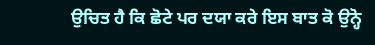ਉਚਿਤ ਹੈ ਕਿ ਛੋਟੇ ਪਰ ਦਯਾ ਕਰੇ ਇਸ ਬਾਤ ਕੋ ਉਨ੍ਹੋ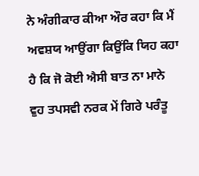ਨੇ ਅੰਗੀਕਾਰ ਕੀਆ ਔਰ ਕਹਾ ਕਿ ਮੈਂ ਅਵਸ਼ਯ ਆਉਂਗਾ ਕਿਉਂਕਿ ਯਿਹ ਕਹਾ ਹੈ ਕਿ ਜੋ ਕੋਈ ਐਸੀ ਬਾਤ ਨਾ ਮਾਨੇ ਵੁਹ ਤਪਸਵੀ ਨਰਕ ਮੇਂ ਗਿਰੇ ਪਰੰਤੂ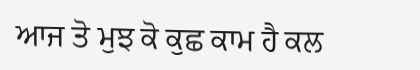ਆਜ ਤੋ ਮੁਝ ਕੋ ਕੁਛ ਕਾਮ ਹੈ ਕਲ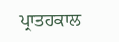ਪ੍ਰਾਤਹਕਾਲ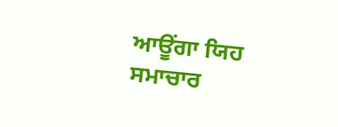ਆਊਂਗਾ ਯਿਹ ਸਮਾਚਾਰ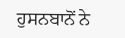ਹੁਸਨਬਾਨੋਂ ਨੇ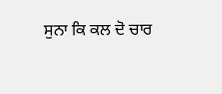ਸੁਨਾ ਕਿ ਕਲ ਦੋ ਚਾਰ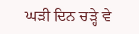ਘੜੀ ਦਿਨ ਚੜ੍ਹੇ ਵੇ